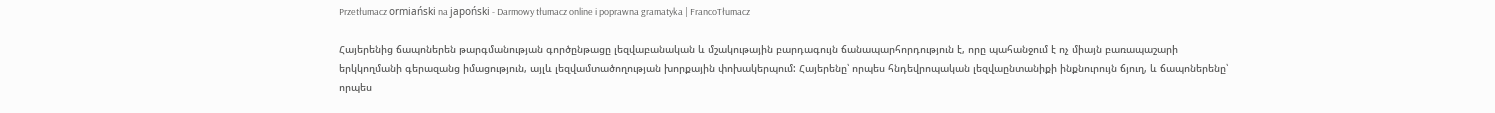Przetłumacz ormiański na japoński - Darmowy tłumacz online i poprawna gramatyka | FrancoTłumacz

Հայերենից ճապոներեն թարգմանության գործընթացը լեզվաբանական և մշակութային բարդագույն ճանապարհորդություն է, որը պահանջում է ոչ միայն բառապաշարի երկկողմանի գերազանց իմացություն, այլև լեզվամտածողության խորքային փոխակերպում: Հայերենը՝ որպես հնդեվրոպական լեզվաընտանիքի ինքնուրույն ճյուղ, և ճապոներենը՝ որպես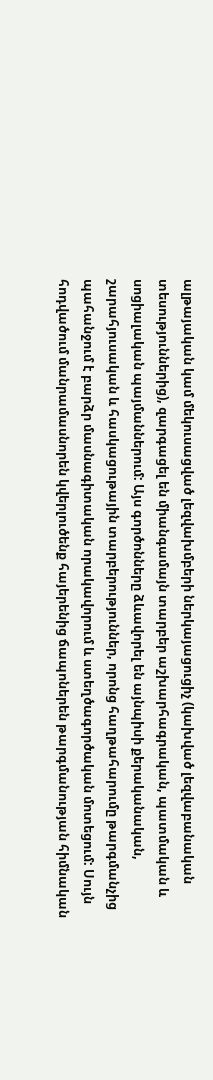ալթայական կամ մեկուսացված լեզվախմբերի ներկայացուցիչ (կախված լեզվաբանական տեսություններից), զարգացել են միանգամայն տարբեր աշխարհագրական, պատմական և սոցիալական պայմաններում: Այս գործոնները ձևավորել են այնպիսի քերականական, շարահյուսական և հասկացութային տարբերություններ, որոնց հաղթահարումը թարգմանչից պահանջում է բարձր մասնագիտական որակավորում և ստեղծագործական մոտեցում: Սույն հոդվածում մանրամասնորեն կվերլուծենք հայերենից ճապոներեն թարգմանության հիմնական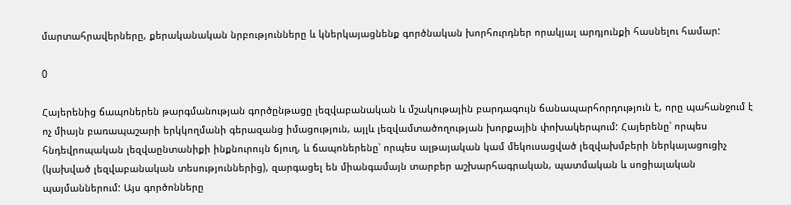մարտահրավերները, քերականական նրբությունները և կներկայացնենք գործնական խորհուրդներ որակյալ արդյունքի հասնելու համար:

0

Հայերենից ճապոներեն թարգմանության գործընթացը լեզվաբանական և մշակութային բարդագույն ճանապարհորդություն է, որը պահանջում է ոչ միայն բառապաշարի երկկողմանի գերազանց իմացություն, այլև լեզվամտածողության խորքային փոխակերպում: Հայերենը՝ որպես հնդեվրոպական լեզվաընտանիքի ինքնուրույն ճյուղ, և ճապոներենը՝ որպես ալթայական կամ մեկուսացված լեզվախմբերի ներկայացուցիչ (կախված լեզվաբանական տեսություններից), զարգացել են միանգամայն տարբեր աշխարհագրական, պատմական և սոցիալական պայմաններում: Այս գործոնները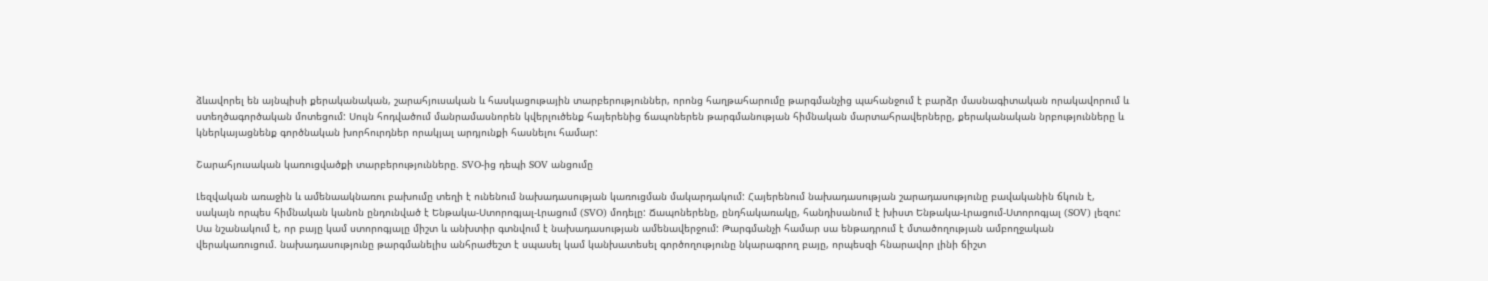ձևավորել են այնպիսի քերականական, շարահյուսական և հասկացութային տարբերություններ, որոնց հաղթահարումը թարգմանչից պահանջում է բարձր մասնագիտական որակավորում և ստեղծագործական մոտեցում: Սույն հոդվածում մանրամասնորեն կվերլուծենք հայերենից ճապոներեն թարգմանության հիմնական մարտահրավերները, քերականական նրբությունները և կներկայացնենք գործնական խորհուրդներ որակյալ արդյունքի հասնելու համար:

Շարահյուսական կառուցվածքի տարբերությունները. SVO-ից դեպի SOV անցումը

Լեզվական առաջին և ամենաակնառու բախումը տեղի է ունենում նախադասության կառուցման մակարդակում: Հայերենում նախադասության շարադասությունը բավականին ճկուն է, սակայն որպես հիմնական կանոն ընդունված է Ենթակա-Ստորոգյալ-Լրացում (SVO) մոդելը: Ճապոներենը, ընդհակառակը, հանդիսանում է խիստ Ենթակա-Լրացում-Ստորոգյալ (SOV) լեզու: Սա նշանակում է, որ բայը կամ ստորոգյալը միշտ և անխտիր գտնվում է նախադասության ամենավերջում: Թարգմանչի համար սա ենթադրում է մտածողության ամբողջական վերակառուցում. նախադասությունը թարգմանելիս անհրաժեշտ է սպասել կամ կանխատեսել գործողությունը նկարագրող բայը, որպեսզի հնարավոր լինի ճիշտ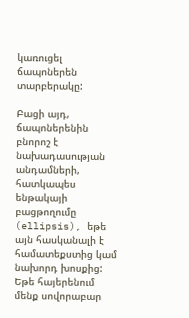կառուցել ճապոներեն տարբերակը:

Բացի այդ, ճապոներենին բնորոշ է նախադասության անդամների, հատկապես ենթակայի բացթողումը (ellipsis), եթե այն հասկանալի է համատեքստից կամ նախորդ խոսքից: Եթե հայերենում մենք սովորաբար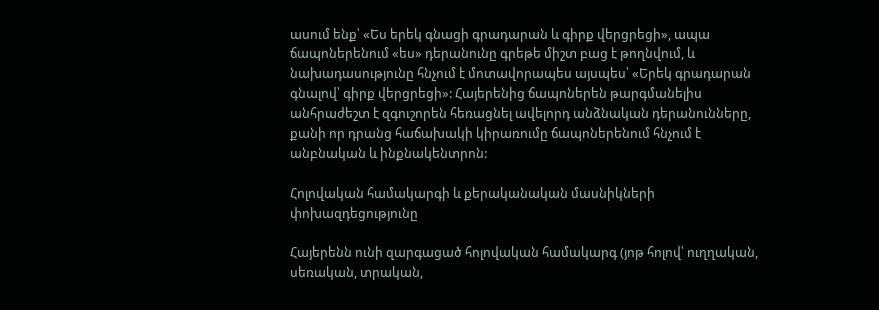ասում ենք՝ «Ես երեկ գնացի գրադարան և գիրք վերցրեցի», ապա ճապոներենում «ես» դերանունը գրեթե միշտ բաց է թողնվում, և նախադասությունը հնչում է մոտավորապես այսպես՝ «Երեկ գրադարան գնալով՝ գիրք վերցրեցի»: Հայերենից ճապոներեն թարգմանելիս անհրաժեշտ է զգուշորեն հեռացնել ավելորդ անձնական դերանունները, քանի որ դրանց հաճախակի կիրառումը ճապոներենում հնչում է անբնական և ինքնակենտրոն:

Հոլովական համակարգի և քերականական մասնիկների փոխազդեցությունը

Հայերենն ունի զարգացած հոլովական համակարգ (յոթ հոլով՝ ուղղական, սեռական, տրական,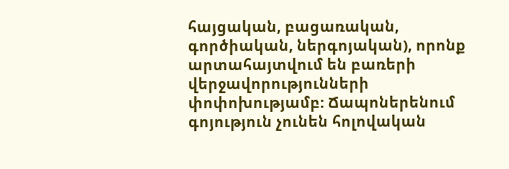հայցական, բացառական, գործիական, ներգոյական), որոնք արտահայտվում են բառերի վերջավորությունների փոփոխությամբ: Ճապոներենում գոյություն չունեն հոլովական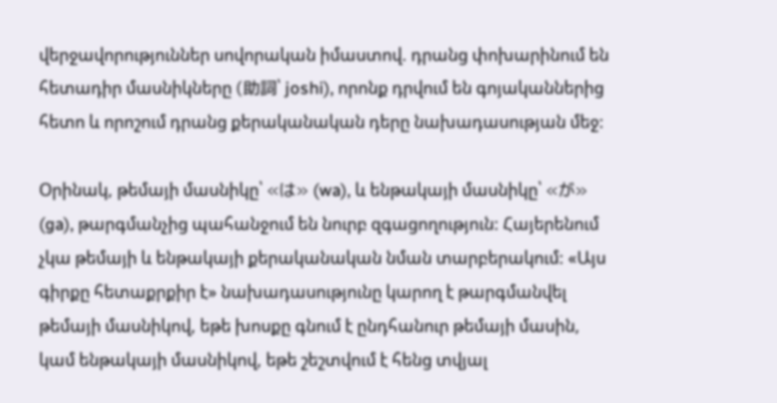վերջավորություններ սովորական իմաստով. դրանց փոխարինում են հետադիր մասնիկները (助詞՝ joshi), որոնք դրվում են գոյականներից հետո և որոշում դրանց քերականական դերը նախադասության մեջ:

Օրինակ, թեմայի մասնիկը՝ «は» (wa), և ենթակայի մասնիկը՝ «が» (ga), թարգմանչից պահանջում են նուրբ զգացողություն: Հայերենում չկա թեմայի և ենթակայի քերականական նման տարբերակում: «Այս գիրքը հետաքրքիր է» նախադասությունը կարող է թարգմանվել թեմայի մասնիկով, եթե խոսքը գնում է ընդհանուր թեմայի մասին, կամ ենթակայի մասնիկով, եթե շեշտվում է հենց տվյալ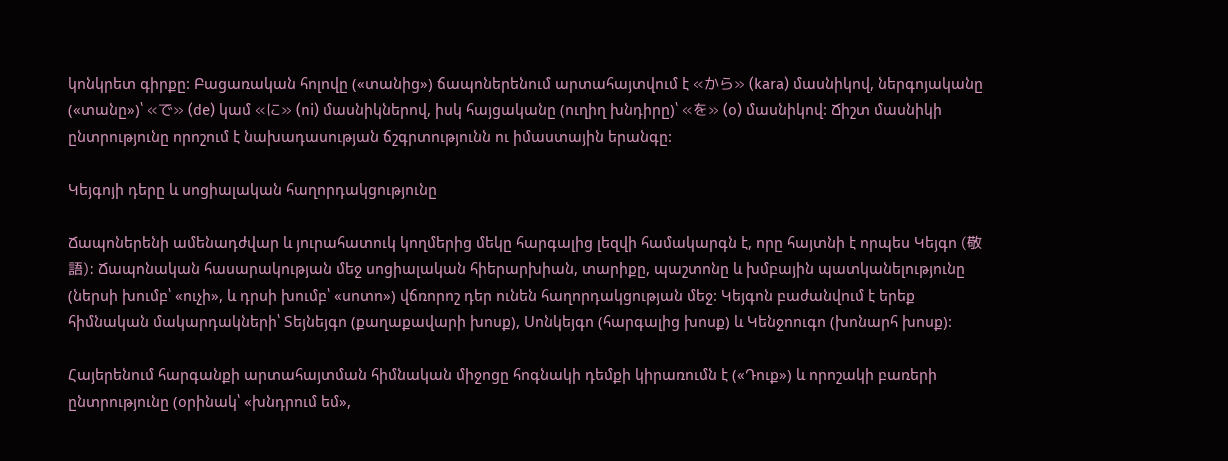կոնկրետ գիրքը: Բացառական հոլովը («տանից») ճապոներենում արտահայտվում է «から» (kara) մասնիկով, ներգոյականը («տանը»)՝ «で» (de) կամ «に» (ni) մասնիկներով, իսկ հայցականը (ուղիղ խնդիրը)՝ «を» (o) մասնիկով: Ճիշտ մասնիկի ընտրությունը որոշում է նախադասության ճշգրտությունն ու իմաստային երանգը:

Կեյգոյի դերը և սոցիալական հաղորդակցությունը

Ճապոներենի ամենադժվար և յուրահատուկ կողմերից մեկը հարգալից լեզվի համակարգն է, որը հայտնի է որպես Կեյգո (敬語): Ճապոնական հասարակության մեջ սոցիալական հիերարխիան, տարիքը, պաշտոնը և խմբային պատկանելությունը (ներսի խումբ՝ «ուչի», և դրսի խումբ՝ «սոտո») վճռորոշ դեր ունեն հաղորդակցության մեջ: Կեյգոն բաժանվում է երեք հիմնական մակարդակների՝ Տեյնեյգո (քաղաքավարի խոսք), Սոնկեյգո (հարգալից խոսք) և Կենջոուգո (խոնարհ խոսք):

Հայերենում հարգանքի արտահայտման հիմնական միջոցը հոգնակի դեմքի կիրառումն է («Դուք») և որոշակի բառերի ընտրությունը (օրինակ՝ «խնդրում եմ»,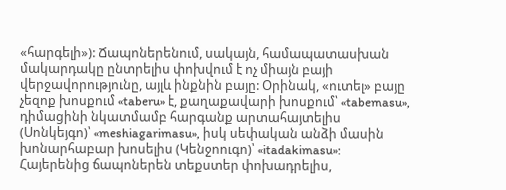«հարգելի»): Ճապոներենում, սակայն, համապատասխան մակարդակը ընտրելիս փոխվում է ոչ միայն բայի վերջավորությունը, այլև ինքնին բայը: Օրինակ, «ուտել» բայը չեզոք խոսքում «taberu» է, քաղաքավարի խոսքում՝ «tabemasu», դիմացինի նկատմամբ հարգանք արտահայտելիս (Սոնկեյգո)՝ «meshiagarimasu», իսկ սեփական անձի մասին խոնարհաբար խոսելիս (Կենջոուգո)՝ «itadakimasu»: Հայերենից ճապոներեն տեքստեր փոխադրելիս,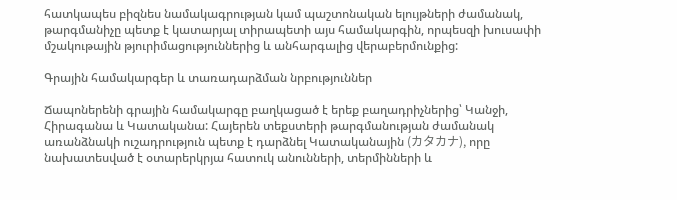հատկապես բիզնես նամակագրության կամ պաշտոնական ելույթների ժամանակ, թարգմանիչը պետք է կատարյալ տիրապետի այս համակարգին, որպեսզի խուսափի մշակութային թյուրիմացություններից և անհարգալից վերաբերմունքից:

Գրային համակարգեր և տառադարձման նրբություններ

Ճապոներենի գրային համակարգը բաղկացած է երեք բաղադրիչներից՝ Կանջի, Հիրագանա և Կատականա: Հայերեն տեքստերի թարգմանության ժամանակ առանձնակի ուշադրություն պետք է դարձնել Կատականային (カタカナ), որը նախատեսված է օտարերկրյա հատուկ անունների, տերմինների և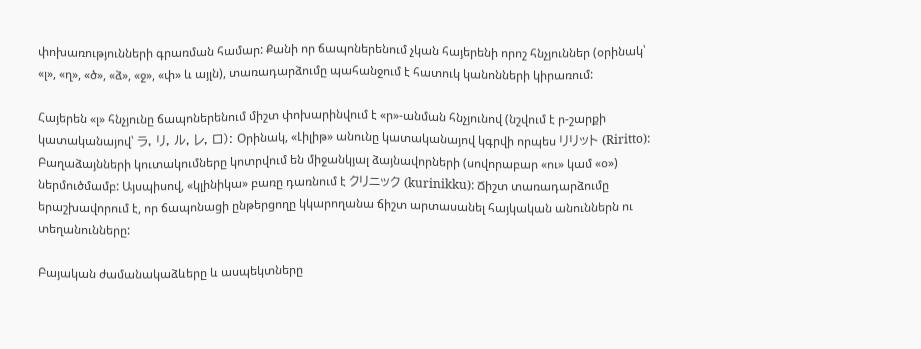փոխառությունների գրառման համար: Քանի որ ճապոներենում չկան հայերենի որոշ հնչյուններ (օրինակ՝ «լ», «ղ», «ծ», «ձ», «ջ», «փ» և այլն), տառադարձումը պահանջում է հատուկ կանոնների կիրառում:

Հայերեն «լ» հնչյունը ճապոներենում միշտ փոխարինվում է «ր»-անման հնչյունով (նշվում է ր-շարքի կատականայով՝ ラ, リ, ル, レ, ロ): Օրինակ, «Լիլիթ» անունը կատականայով կգրվի որպես リリット (Riritto): Բաղաձայնների կուտակումները կոտրվում են միջանկյալ ձայնավորների (սովորաբար «ու» կամ «օ») ներմուծմամբ: Այսպիսով, «կլինիկա» բառը դառնում է クリニック (kurinikku): Ճիշտ տառադարձումը երաշխավորում է, որ ճապոնացի ընթերցողը կկարողանա ճիշտ արտասանել հայկական անուններն ու տեղանունները:

Բայական ժամանակաձևերը և ասպեկտները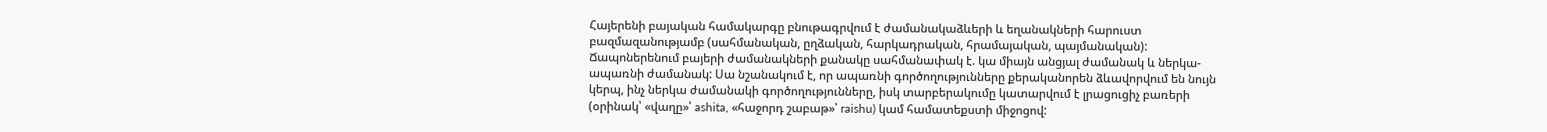Հայերենի բայական համակարգը բնութագրվում է ժամանակաձևերի և եղանակների հարուստ բազմազանությամբ (սահմանական, ըղձական, հարկադրական, հրամայական, պայմանական): Ճապոներենում բայերի ժամանակների քանակը սահմանափակ է. կա միայն անցյալ ժամանակ և ներկա-ապառնի ժամանակ: Սա նշանակում է, որ ապառնի գործողությունները քերականորեն ձևավորվում են նույն կերպ, ինչ ներկա ժամանակի գործողությունները, իսկ տարբերակումը կատարվում է լրացուցիչ բառերի (օրինակ՝ «վաղը»՝ ashita, «հաջորդ շաբաթ»՝ raishu) կամ համատեքստի միջոցով: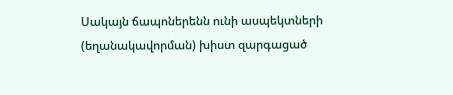Սակայն ճապոներենն ունի ասպեկտների (եղանակավորման) խիստ զարգացած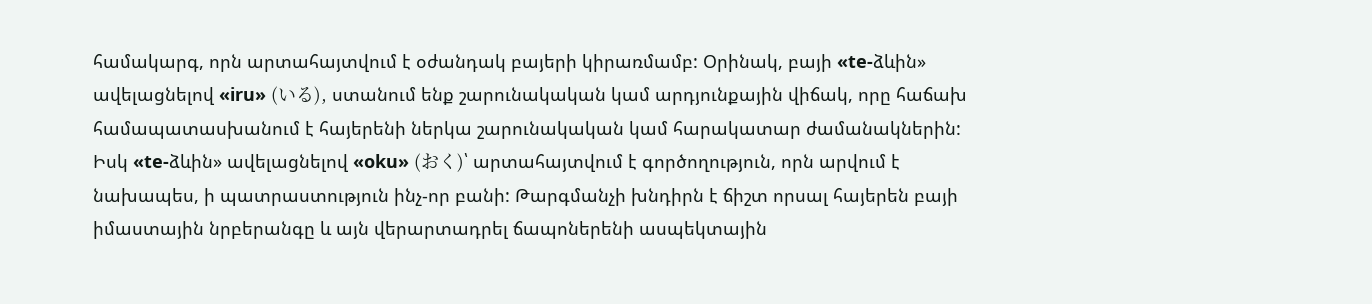համակարգ, որն արտահայտվում է օժանդակ բայերի կիրառմամբ: Օրինակ, բայի «te-ձևին» ավելացնելով «iru» (いる), ստանում ենք շարունակական կամ արդյունքային վիճակ, որը հաճախ համապատասխանում է հայերենի ներկա շարունակական կամ հարակատար ժամանակներին: Իսկ «te-ձևին» ավելացնելով «oku» (おく)՝ արտահայտվում է գործողություն, որն արվում է նախապես, ի պատրաստություն ինչ-որ բանի: Թարգմանչի խնդիրն է ճիշտ որսալ հայերեն բայի իմաստային նրբերանգը և այն վերարտադրել ճապոներենի ասպեկտային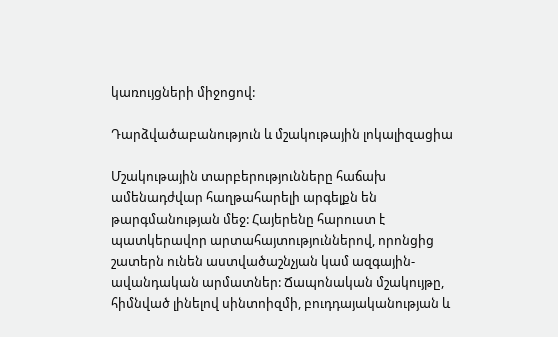կառույցների միջոցով:

Դարձվածաբանություն և մշակութային լոկալիզացիա

Մշակութային տարբերությունները հաճախ ամենադժվար հաղթահարելի արգելքն են թարգմանության մեջ: Հայերենը հարուստ է պատկերավոր արտահայտություններով, որոնցից շատերն ունեն աստվածաշնչյան կամ ազգային-ավանդական արմատներ: Ճապոնական մշակույթը, հիմնված լինելով սինտոիզմի, բուդդայականության և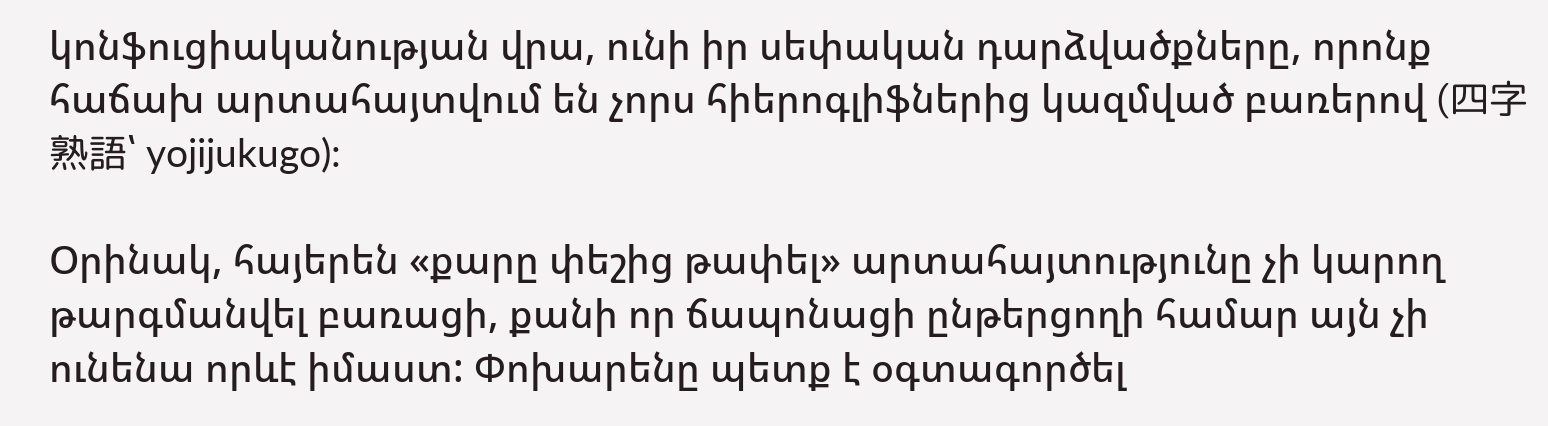կոնֆուցիականության վրա, ունի իր սեփական դարձվածքները, որոնք հաճախ արտահայտվում են չորս հիերոգլիֆներից կազմված բառերով (四字熟語՝ yojijukugo):

Օրինակ, հայերեն «քարը փեշից թափել» արտահայտությունը չի կարող թարգմանվել բառացի, քանի որ ճապոնացի ընթերցողի համար այն չի ունենա որևէ իմաստ: Փոխարենը պետք է օգտագործել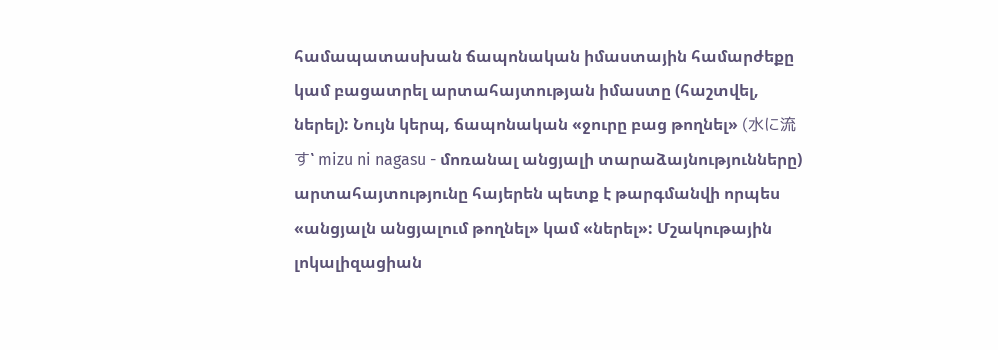համապատասխան ճապոնական իմաստային համարժեքը կամ բացատրել արտահայտության իմաստը (հաշտվել, ներել): Նույն կերպ, ճապոնական «ջուրը բաց թողնել» (水に流す՝ mizu ni nagasu - մոռանալ անցյալի տարաձայնությունները) արտահայտությունը հայերեն պետք է թարգմանվի որպես «անցյալն անցյալում թողնել» կամ «ներել»: Մշակութային լոկալիզացիան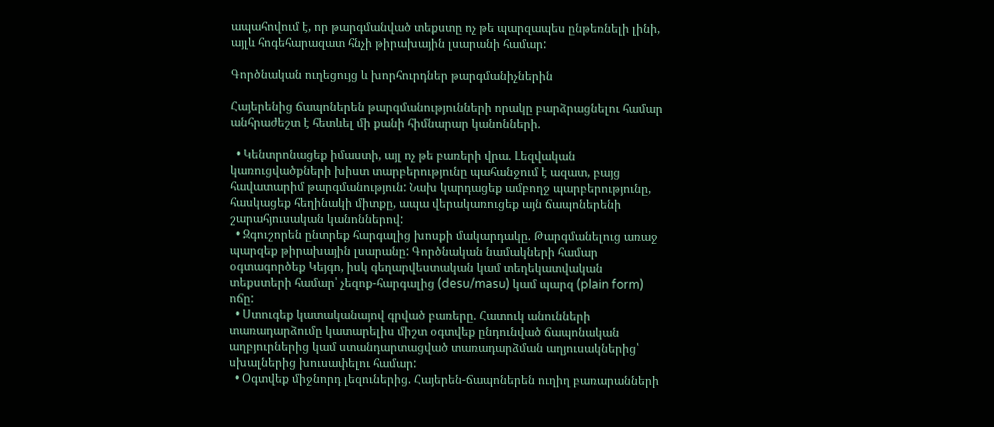ապահովում է, որ թարգմանված տեքստը ոչ թե պարզապես ընթեռնելի լինի, այլև հոգեհարազատ հնչի թիրախային լսարանի համար:

Գործնական ուղեցույց և խորհուրդներ թարգմանիչներին

Հայերենից ճապոներեն թարգմանությունների որակը բարձրացնելու համար անհրաժեշտ է հետևել մի քանի հիմնարար կանոնների.

  • Կենտրոնացեք իմաստի, այլ ոչ թե բառերի վրա. Լեզվական կառուցվածքների խիստ տարբերությունը պահանջում է ազատ, բայց հավատարիմ թարգմանություն: Նախ կարդացեք ամբողջ պարբերությունը, հասկացեք հեղինակի միտքը, ապա վերակառուցեք այն ճապոներենի շարահյուսական կանոններով:
  • Զգուշորեն ընտրեք հարգալից խոսքի մակարդակը. Թարգմանելուց առաջ պարզեք թիրախային լսարանը: Գործնական նամակների համար օգտագործեք Կեյգո, իսկ գեղարվեստական կամ տեղեկատվական տեքստերի համար՝ չեզոք-հարգալից (desu/masu) կամ պարզ (plain form) ոճը:
  • Ստուգեք կատականայով գրված բառերը. Հատուկ անունների տառադարձումը կատարելիս միշտ օգտվեք ընդունված ճապոնական աղբյուրներից կամ ստանդարտացված տառադարձման աղյուսակներից՝ սխալներից խուսափելու համար:
  • Օգտվեք միջնորդ լեզուներից. Հայերեն-ճապոներեն ուղիղ բառարանների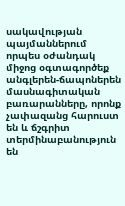սակավության պայմաններում որպես օժանդակ միջոց օգտագործեք անգլերեն-ճապոներեն մասնագիտական բառարանները, որոնք չափազանց հարուստ են և ճշգրիտ տերմինաբանություն են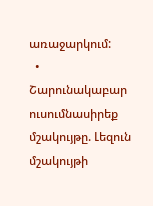առաջարկում:
  • Շարունակաբար ուսումնասիրեք մշակույթը. Լեզուն մշակույթի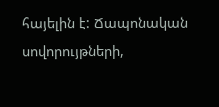հայելին է: Ճապոնական սովորույթների,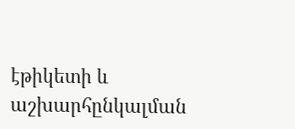էթիկետի և աշխարհընկալման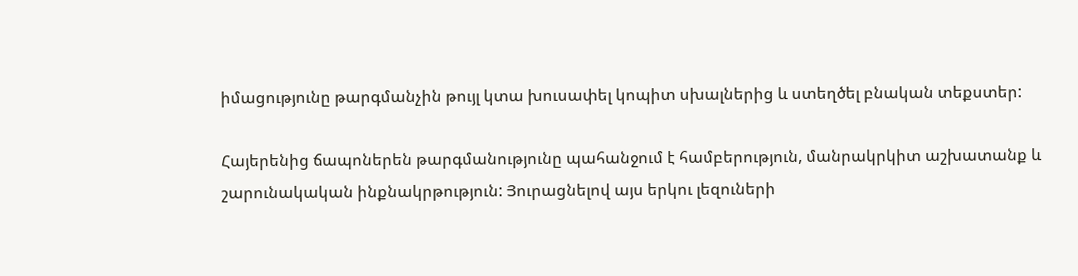իմացությունը թարգմանչին թույլ կտա խուսափել կոպիտ սխալներից և ստեղծել բնական տեքստեր:

Հայերենից ճապոներեն թարգմանությունը պահանջում է համբերություն, մանրակրկիտ աշխատանք և շարունակական ինքնակրթություն: Յուրացնելով այս երկու լեզուների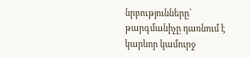նրբությունները՝ թարգմանիչը դառնում է կարևոր կամուրջ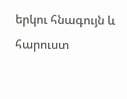երկու հնագույն և հարուստ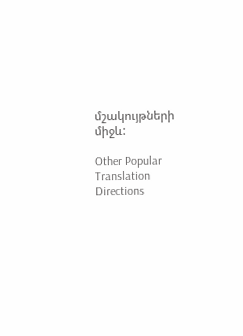մշակույթների միջև:

Other Popular Translation Directions